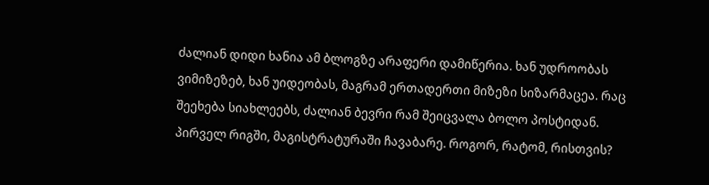ძალიან დიდი ხანია ამ ბლოგზე არაფერი დამიწერია. ხან უდროობას ვიმიზეზებ, ხან უიდეობას, მაგრამ ერთადერთი მიზეზი სიზარმაცეა. რაც შეეხება სიახლეებს, ძალიან ბევრი რამ შეიცვალა ბოლო პოსტიდან. პირველ რიგში, მაგისტრატურაში ჩავაბარე. როგორ, რატომ, რისთვის?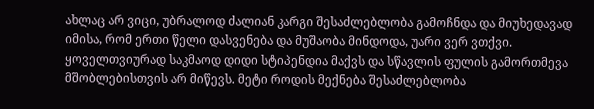ახლაც არ ვიცი, უბრალოდ ძალიან კარგი შესაძლებლობა გამოჩნდა და მიუხედავად იმისა, რომ ერთი წელი დასვენება და მუშაობა მინდოდა, უარი ვერ ვთქვი. ყოველთვიურად საკმაოდ დიდი სტიპენდია მაქვს და სწავლის ფულის გამორთმევა მშობლებისთვის არ მიწევს. მეტი როდის მექნება შესაძლებლობა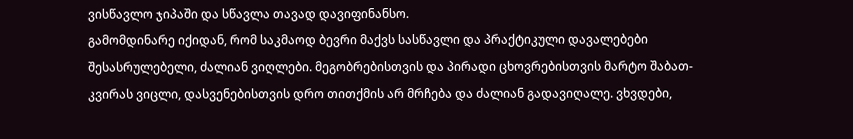ვისწავლო ჯიპაში და სწავლა თავად დავიფინანსო.
გამომდინარე იქიდან, რომ საკმაოდ ბევრი მაქვს სასწავლი და პრაქტიკული დავალებები შესასრულებელი, ძალიან ვიღლები. მეგობრებისთვის და პირადი ცხოვრებისთვის მარტო შაბათ-კვირას ვიცლი, დასვენებისთვის დრო თითქმის არ მრჩება და ძალიან გადავიღალე. ვხვდები,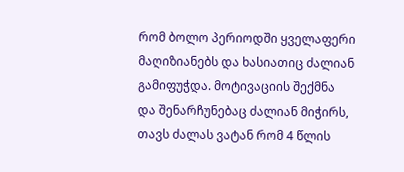რომ ბოლო პერიოდში ყველაფერი მაღიზიანებს და ხასიათიც ძალიან გამიფუჭდა. მოტივაციის შექმნა და შენარჩუნებაც ძალიან მიჭირს, თავს ძალას ვატან რომ 4 წლის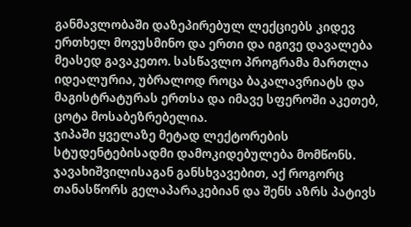განმავლობაში დაზეპირებულ ლექციებს კიდევ ერთხელ მოვუსმინო და ერთი და იგივე დავალება მეასედ გავაკეთო. სასწავლო პროგრამა მართლა იდეალურია, უბრალოდ როცა ბაკალავრიატს და მაგისტრატურას ერთსა და იმავე სფეროში აკეთებ, ცოტა მოსაბეზრებელია.
ჯიპაში ყველაზე მეტად ლექტორების სტუდენტებისადმი დამოკიდებულება მომწონს. ჯავახიშვილისაგან განსხვავებით, აქ როგორც თანასწორს გელაპარაკებიან და შენს აზრს პატივს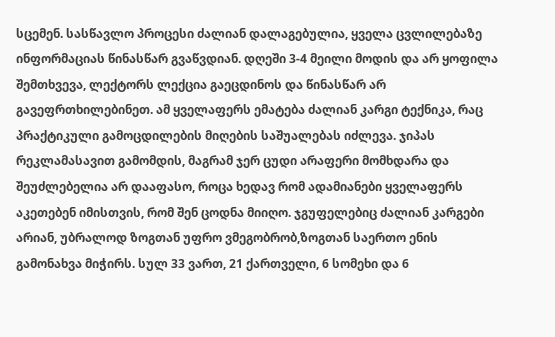სცემენ. სასწავლო პროცესი ძალიან დალაგებულია, ყველა ცვლილებაზე ინფორმაციას წინასწარ გვაწვდიან. დღეში 3-4 მეილი მოდის და არ ყოფილა შემთხვევა, ლექტორს ლექცია გაეცდინოს და წინასწარ არ გავეფრთხილებინეთ. ამ ყველაფერს ემატება ძალიან კარგი ტექნიკა, რაც პრაქტიკული გამოცდილების მიღების საშუალებას იძლევა. ჯიპას რეკლამასავით გამომდის, მაგრამ ჯერ ცუდი არაფერი მომხდარა და შეუძლებელია არ დააფასო, როცა ხედავ რომ ადამიანები ყველაფერს აკეთებენ იმისთვის, რომ შენ ცოდნა მიიღო. ჯგუფელებიც ძალიან კარგები არიან, უბრალოდ ზოგთან უფრო ვმეგობრობ,ზოგთან საერთო ენის გამონახვა მიჭირს. სულ 33 ვართ, 21 ქართველი, 6 სომეხი და 6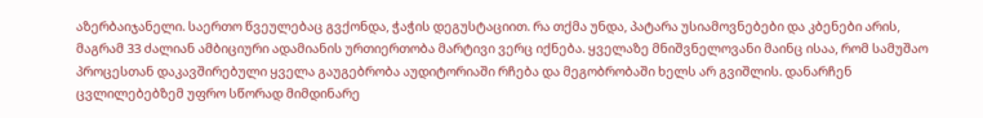აზერბაიჯანელი. საერთო წვეულებაც გვქონდა, ჭაჭის დეგუსტაციით. რა თქმა უნდა, პატარა უსიამოვნებები და კბენები არის, მაგრამ 33 ძალიან ამბიციური ადამიანის ურთიერთობა მარტივი ვერც იქნება. ყველაზე მნიშვნელოვანი მაინც ისაა, რომ სამუშაო პროცესთან დაკავშირებული ყველა გაუგებრობა აუდიტორიაში რჩება და მეგობრობაში ხელს არ გვიშლის. დანარჩენ ცვლილებებზემ უფრო სწორად მიმდინარე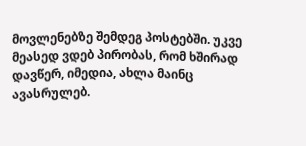მოვლენებზე შემდეგ პოსტებში. უკვე მეასედ ვდებ პირობას, რომ ხშირად დავწერ, იმედია, ახლა მაინც ავასრულებ.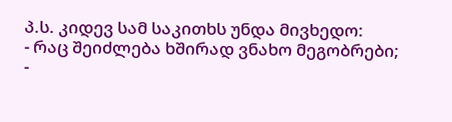პ.ს. კიდევ სამ საკითხს უნდა მივხედო:
- რაც შეიძლება ხშირად ვნახო მეგობრები;
-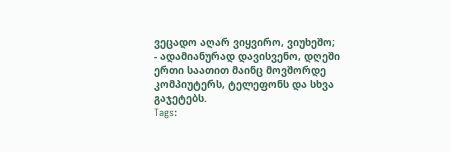ვეცადო აღარ ვიყვირო, ვიუხეშო;
- ადამიანურად დავისვენო, დღეში ერთი საათით მაინც მოვშორდე კომპიუტერს, ტელეფონს და სხვა გაჯეტებს.
Tags: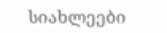სიახლეები